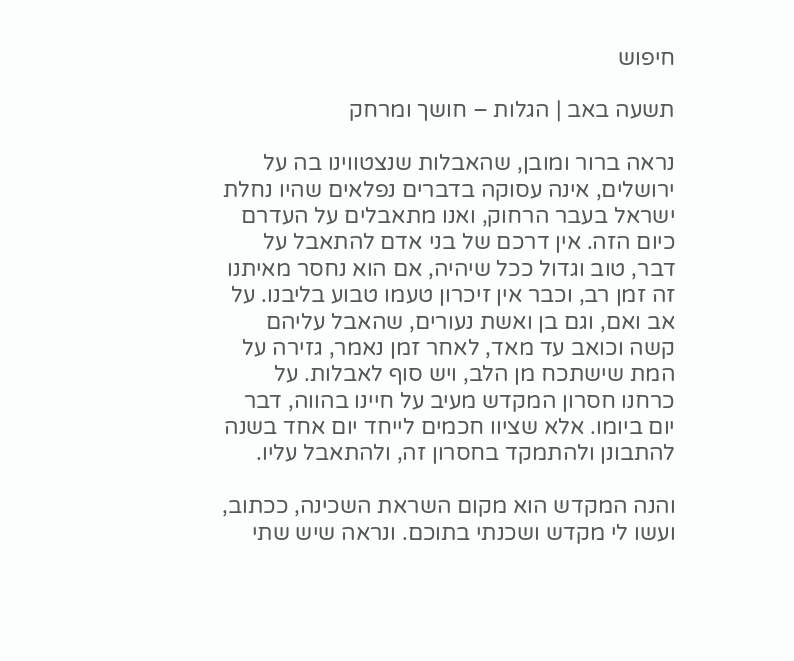חיפוש

תשעה באב | הגלות – חושך ומרחק

נראה ברור ומובן, שהאבלות שנצטווינו בה על ירושלים, אינה עסוקה בדברים נפלאים שהיו נחלת ישראל בעבר הרחוק, ואנו מתאבלים על העדרם כיום הזה. אין דרכם של בני אדם להתאבל על דבר, טוב וגדול ככל שיהיה, אם הוא נחסר מאיתנו זה זמן רב, וכבר אין זיכרון טעמו טבוע בליבנו. על אב ואם, וגם בן ואשת נעורים, שהאבל עליהם קשה וכואב עד מאד, לאחר זמן נאמר, גזירה על המת שישתכח מן הלב, ויש סוף לאבלות. על כרחנו חסרון המקדש מעיב על חיינו בהווה, דבר יום ביומו. אלא שציוו חכמים לייחד יום אחד בשנה להתבונן ולהתמקד בחסרון זה, ולהתאבל עליו.

והנה המקדש הוא מקום השראת השכינה, ככתוב, ועשו לי מקדש ושכנתי בתוכם. ונראה שיש שתי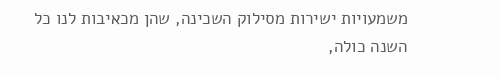משמעויות ישירות מסילוק השכינה, שהן מכאיבות לנו כל השנה כולה,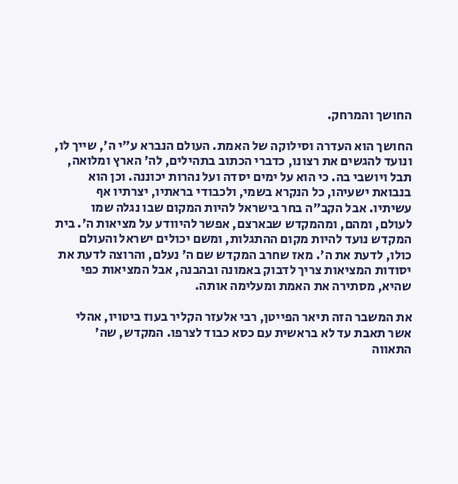החושך והמרחק.

החושך הוא העדרה וסילוקה של האמת. העולם הנברא ע"י ה', שייך לו, ונועד להגשים את רצונו, כדברי הכתוב בתהילים, לה' הארץ ומלואה, תבל ויושבי בה. כי הוא על ימים יסדה ועל נהרות יכוננה. וכן הוא בנבואת ישעיהו, כל הנקרא בשמי, ולכבודי בראתיו, יצרתיו אף עשיתיו. אבל הקב"ה בחר בישראל להיות המקום שבו נגלה שמו לעולם, ומהם, ומהמקדש שבארצם, אפשר להיוודע על מציאות ה'. בית המקדש נועד להיות מקום ההתגלות, ומשם יכולים ישראל והעולם כולו, לדעת את ה'. מאז שחרב המקדש שם ה' נעלם, והרוצה לדעת את יסודות המציאות צריך לדבוק באמונה ובהבנה, אבל המציאות כפי שהיא, מסתירה את האמת ומעלימה אותה.

את המשבר הזה תיאר הפייטן, רבי אלעזר הקליר בעוז ביטויו, אהלי אשר תאבת עד לא בראשית עם כסא כבוד לצרפו. המקדש, שה' התאווה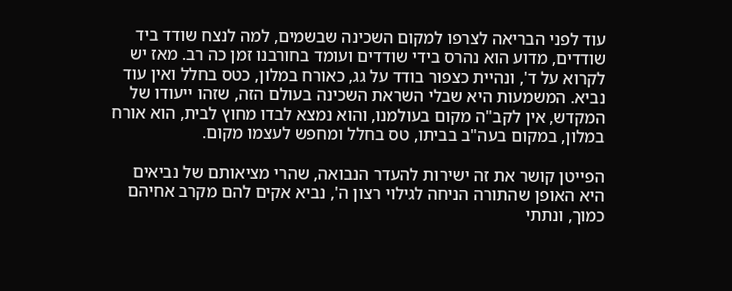עוד לפני הבריאה לצרפו למקום השכינה שבשמים, למה לנצח שודד ביד שודדים, מדוע הוא נהרס בידי שודדים ועומד בחורבנו זמן כה רב. מאז יש לקרוא על ד', ונהיית כצפור בודד על גג, כאורח במלון, כטס בחלל ואין עוד נביא. המשמעות היא שבלי השראת השכינה בעולם הזה, שזהו ייעודו של המקדש, אין לקב"ה מקום בעולמנו, והוא נמצא לבדו מחוץ לבית, הוא אורח במלון, במקום בעה"ב בביתו, טס בחלל ומחפש לעצמו מקום.

הפייטן קושר את זה ישירות להעדר הנבואה, שהרי מציאותם של נביאים היא האופן שהתורה הניחה לגילוי רצון ה', נביא אקים להם מקרב אחיהם כמוך, ונתתי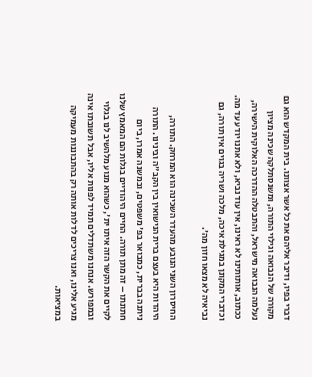דברי בפיו, ודיבר אליהם את כל אשר אצוונו. בית המקדש הוא גם מקורה של הנבואה וגילוי התורה, ומשנסתלקה שכינה מציון נעלמה הנבואה מישראל, והתבטלה ההדרכה האלוקית הישירה, ככתוב, אותותינו לא ראינו, אין עוד נביא, ולא אתנו יודע עד מה. וכדברי המקונן במגילת איכה, מלכה ושריה בגוים אין תורה, גם נביאיה לא מצאו חזון מה'.

החיסרון השני הנובע מהעדר השכינה הוא המרחק. התורה, היהדות היא בעצם ברית הנישואין בין הקב"ה ובינינו. התורה ניתנה בברית, כמבואר בפ' משפטים, ובמשנה אמרו, ביום חתונתו – זה מתן תורה. החיים היהודיים בגלות הם המאמץ שלנו לקיים את הקשר הזה איתו ית', כשהוא מנוע מלהשיב לנו בגלוי ובמפורש. אנחנו משתדלים תמיד לפנות אליו, אבל תשובתו אינה מגיע אלינו, ואנו צריכים לדלות אותה רק בהתבוננות מעמיקה במציאות.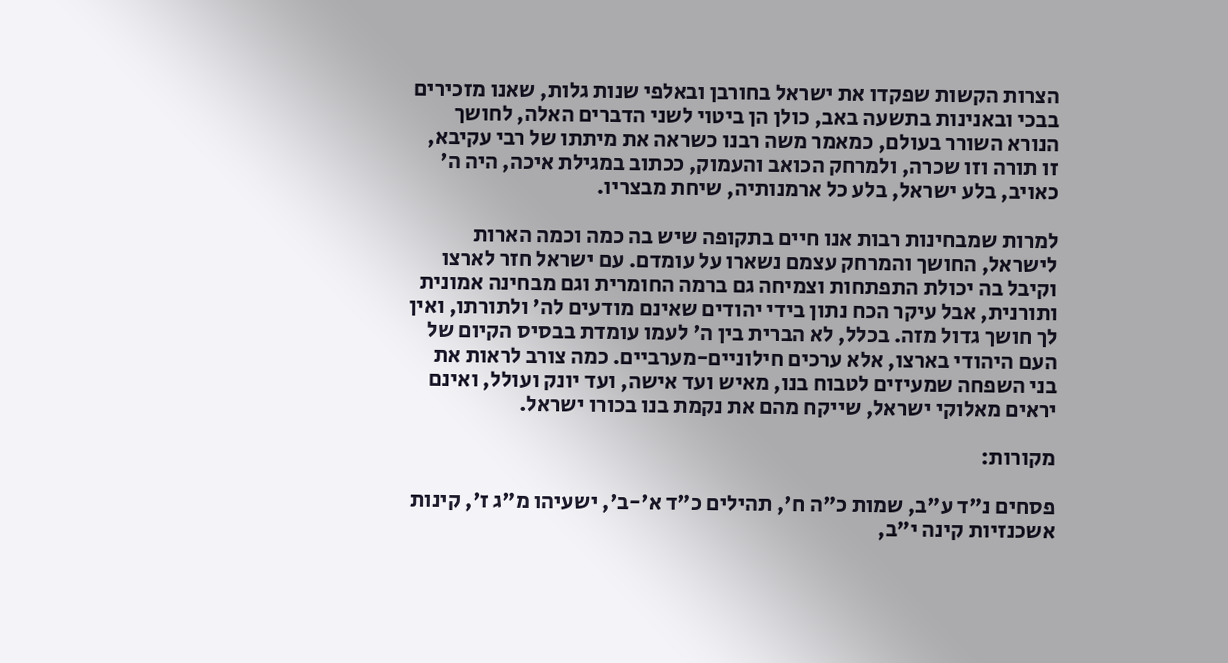הצרות הקשות שפקדו את ישראל בחורבן ובאלפי שנות גלות, שאנו מזכירים בבכי ובאנינות בתשעה באב, כולן הן ביטוי לשני הדברים האלה, לחושך הנורא השורר בעולם, כמאמר משה רבנו כשראה את מיתתו של רבי עקיבא, זו תורה וזו שכרה, ולמרחק הכואב והעמוק, ככתוב במגילת איכה, היה ה' כאויב, בלע ישראל, בלע כל ארמנותיה, שיחת מבצריו.

למרות שמבחינות רבות אנו חיים בתקופה שיש בה כמה וכמה הארות לישראל, החושך והמרחק עצמם נשארו על עומדם. עם ישראל חזר לארצו וקיבל בה יכולת התפתחות וצמיחה גם ברמה החומרית וגם מבחינה אמונית ותורנית, אבל עיקר הכח נתון בידי יהודים שאינם מודעים לה' ולתורתו, ואין לך חושך גדול מזה. בכלל, לא הברית בין ה' לעמו עומדת בבסיס הקיום של העם היהודי בארצו, אלא ערכים חילוניים-מערביים. כמה צורב לראות את בני השפחה שמעיזים לטבוח בנו, מאיש ועד אישה, ועד יונק ועולל, ואינם יראים מאלוקי ישראל, שייקח מהם את נקמת בנו בכורו ישראל.

מקורות:

פסחים נ"ד ע"ב, שמות כ"ה ח', תהילים כ"ד א'-ב', ישעיהו מ"ג ז', קינות אשכנזיות קינה י"ב,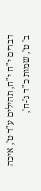דברים י"ח י"ח, תהילים ע"ד ט', איכה ב' ט', שמות כ"ד ג'-ח',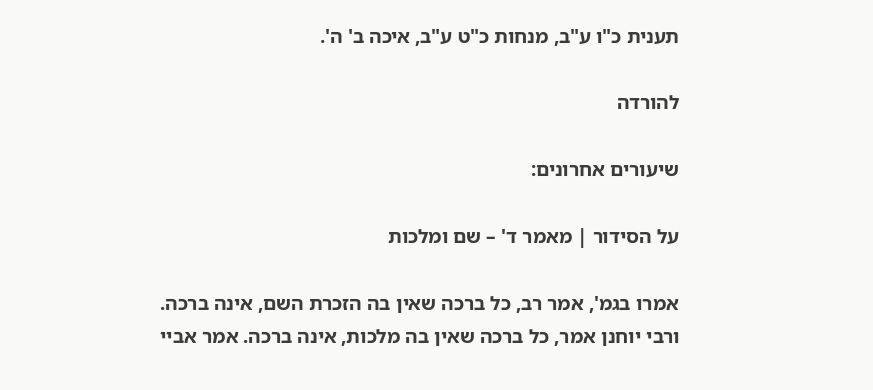תענית כ"ו ע"ב, מנחות כ"ט ע"ב, איכה ב' ה'.

להורדה

שיעורים אחרונים:

על הסידור | מאמר ד' – שם ומלכות

אמרו בגמ', אמר רב, כל ברכה שאין בה הזכרת השם, אינה ברכה. ורבי יוחנן אמר, כל ברכה שאין בה מלכות, אינה ברכה. אמר אביי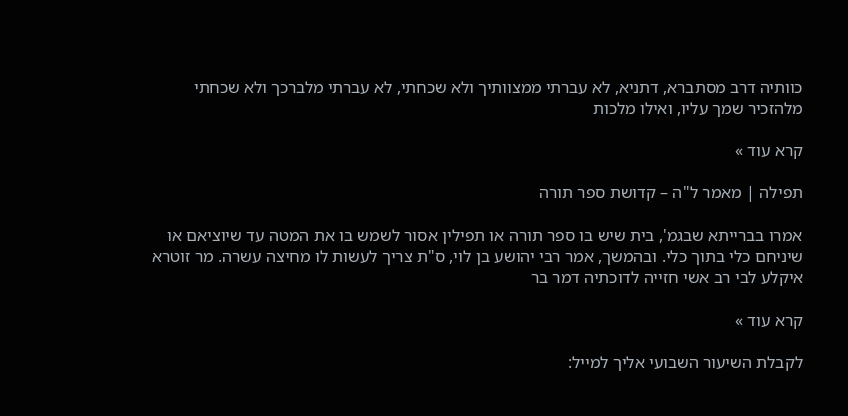כוותיה דרב מסתברא, דתניא, לא עברתי ממצוותיך ולא שכחתי, לא עברתי מלברכך ולא שכחתי מלהזכיר שמך עליו, ואילו מלכות

קרא עוד »

תפילה | מאמר ל"ה – קדושת ספר תורה

אמרו בברייתא שבגמ', בית שיש בו ספר תורה או תפילין אסור לשמש בו את המטה עד שיוציאם או שיניחם כלי בתוך כלי. ובהמשך, אמר רבי יהושע בן לוי, ס"ת צריך לעשות לו מחיצה עשרה. מר זוטרא איקלע לבי רב אשי חזייה לדוכתיה דמר בר

קרא עוד »

לקבלת השיעור השבועי אליך למייל: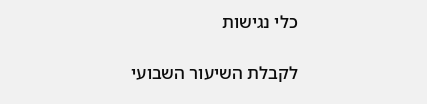כלי נגישות

לקבלת השיעור השבועי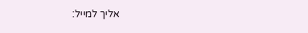אליך למייל: